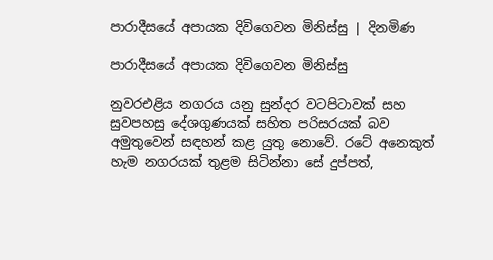පාරාදීසයේ අපායක දිවිගෙවන මිනිස්සු | දිනමිණ

පාරාදීසයේ අපායක දිවිගෙවන මිනිස්සු

නුවරඑළිය නගරය යනු සුන්දර වටපිටාවක් සහ සුවපහසු දේශගුණයක් සහිත පරිසරයක් බව අමුතුවෙන් සඳහන් කළ යුතු නොවේ. රටේ අනෙකුත් හැම නගරයක් තුළම සිටින්නා සේ දුප්පත්,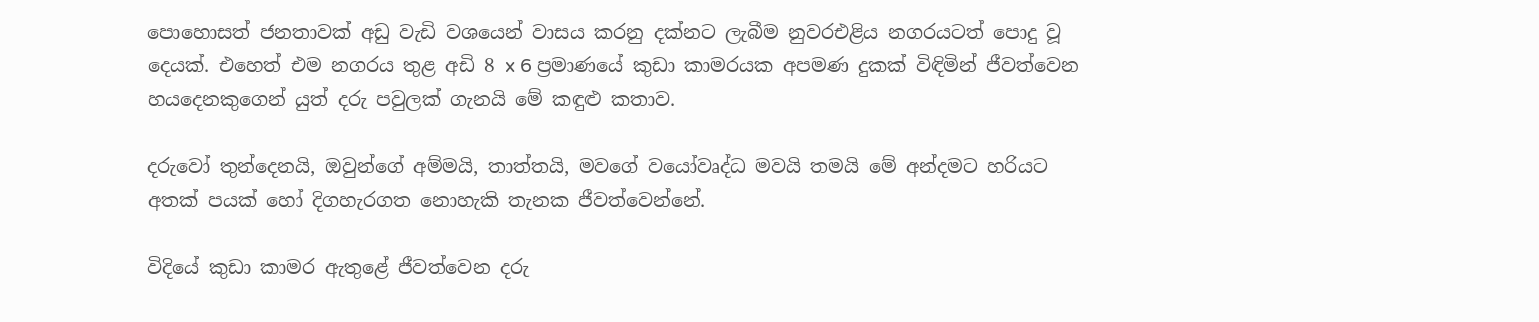පොහොසත් ජනතාවක් අඩු වැඩි වශයෙන් වාසය කරනු දක්නට ලැබීම නුවරඑළිය නගරයටත් පොදු වූ දෙයක්. එහෙත් එම නගරය තුළ අඩි 8 x 6 ප්‍රමාණයේ කුඩා කාමරයක අපමණ දුකක් විඳිමින් ජීවත්වෙන හයදෙනකුගෙන් යුත් දරු පවුලක් ගැනයි මේ කඳුළු කතාව.

දරුවෝ තුන්දෙනයි, ඔවුන්ගේ අම්මයි, තාත්තයි, මවගේ වයෝවෘද්ධ මවයි තමයි මේ අන්දමට හරියට අතක් පයක් හෝ දිගහැරගත නොහැකි තැනක ජීවත්වෙන්නේ.

විදියේ කුඩා කාමර ඇතුළේ ජීවත්වෙන දරු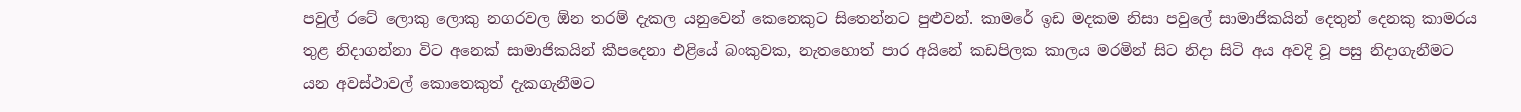පවුල් ‍රටේ ලොකු ලොකු නගරවල ඕන තරම් දැකල යනුවෙන් කෙනෙකුට සිතෙන්නට පුළුවන්. කාමරේ ඉඩ මදකම නිසා පවුලේ සාමාජිකයින් දෙතුන් දෙනකු කාමරය තුළ නිදාගන්නා විට අනෙක් සාමාජිකයින් කීපදෙනා එළියේ බංකුවක, නැතහොත් පාර අයිනේ කඩපිලක කාලය මරමින් සිට නිදා සිටි අය අවදි වූ පසු නිදාගැනීමට යන අවස්ථාවල් කොතෙකුත් දැකගැනීමට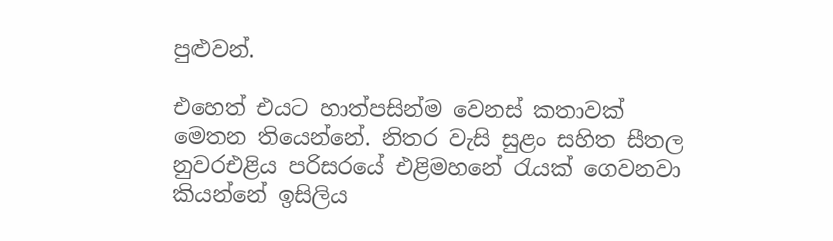පුළුවන්.

එහෙත් එයට හාත්පසින්ම වෙනස් කතාවක් මෙතන තියෙන්නේ. නිතර වැසි සුළං සහිත සීතල නුවරඑළිය පරිසරයේ එළිමහනේ රැයක් ගෙවනවා කියන්නේ ඉසිලිය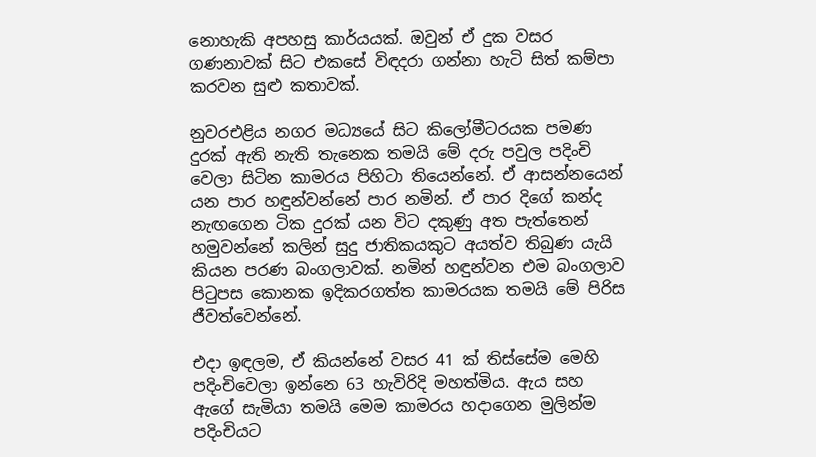නොහැකි අපහසු කාර්යයක්. ඔවුන් ඒ දුක වසර ගණනාවක් සිට එකසේ විඳදරා ගන්නා හැටි සිත් කම්පා කරවන සුළු කතාවක්.

නුවරඑළිය නගර මධ්‍යයේ සිට කිලෝමීටරයක පමණ දුරක් ඇති නැති තැනෙක තමයි මේ දරු පවුල පදිංචි වෙලා සිටින කාමරය පිහිටා තියෙන්නේ. ඒ ආසන්නයෙන් යන පාර හඳුන්වන්නේ පාර නමින්. ඒ පාර දිගේ කන්ද නැ‍ඟගෙන ටික දුරක් යන විට දකුණු අත පැත්තෙන් හමුවන්නේ කලින් සුදු ජාතිකයකුට අයත්ව තිබුණ යැයි කියන පරණ බංගලාවක්. නමින් හඳුන්වන එම බංගලාව පිටුපස කොනක ඉදිකරගත්ත කාමරයක තමයි මේ පිරිස ජීවත්වෙන්නේ.

එදා ඉඳලම, ඒ කියන්නේ වසර 41 ක් තිස්සේම මෙහි පදිංචිවෙලා ඉන්නෙ 63 හැවිරිදි මහත්මිය. ඇය සහ ඇගේ සැමියා තමයි මෙම කාමරය හදාගෙන මුලින්ම පදිංචියට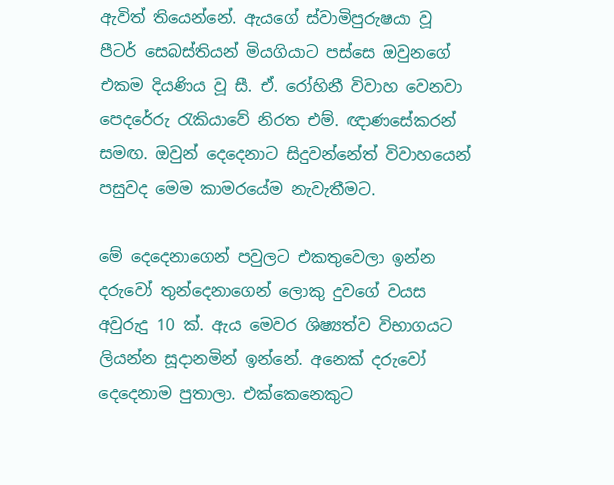ඇවිත් තියෙන්නේ. ඇයගේ ස්වාමිපුරුෂයා වූ පීටර් සෙබස්තියන් මියගියාට පස්සෙ ඔවුනගේ එකම දියණිය වූ සී. ඒ. රෝහිනී විවාහ වෙනවා පෙදරේරු රැකියාවේ නිරත එම්. ඥාණසේකරන් සමඟ. ඔවුන් දෙදෙනාට සිදුවන්නේත් විවාහයෙන් පසුවද මෙම කාමරයේම නැවැතීමට.

මේ දෙදෙනාගෙන් පවුලට එකතුවෙලා ඉන්න දරුවෝ තුන්දෙනාගෙන් ලොකු දුවගේ වයස අවුරුදු 10 ක්. ඇය මෙවර ශිෂ්‍යත්ව විභාගයට ලියන්න සූදානමින් ඉන්නේ. අනෙක් දරුවෝ දෙදෙනාම පුතාලා. එක්කෙනෙකුට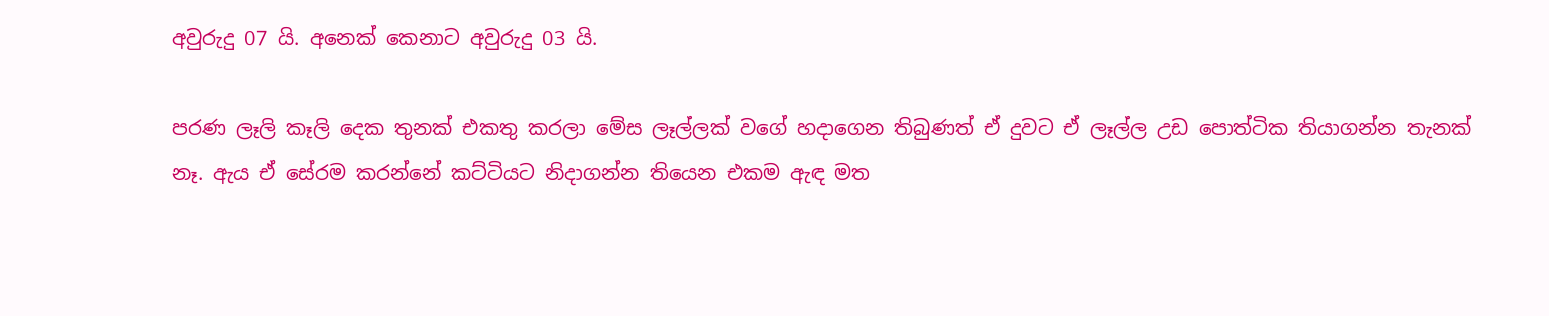අවුරුදු 07 යි. අනෙක් කෙනාට අවුරුදු 03 යි.

පරණ ලෑලි කෑලි දෙක තුනක් එකතු කරලා මේස ලෑල්ලක් වගේ හදාගෙන තිබුණත් ඒ දුවට ඒ ලෑල්ල උඩ පොත්ටික තියාගන්න තැනක් නෑ. ඇය ඒ සේරම කරන්නේ කට්ටියට නිදාගන්න තියෙන එකම ඇඳ මත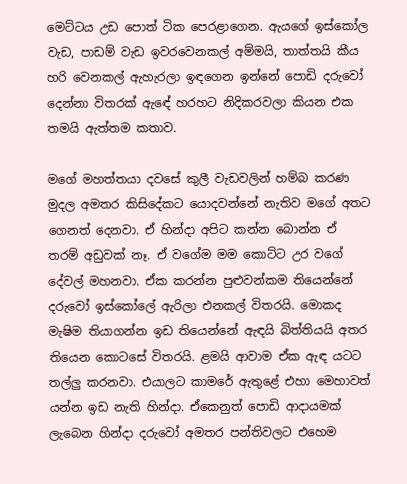මෙට්ටය උඩ පොත් ටික පෙරළාගෙන. ඇයගේ ඉස්කෝල වැඩ, පාඩම් වැඩ ඉවරවෙනකල් අම්මයි, තාත්තයි කීය හරි වෙනකල් ඇහැරලා ඉඳගෙන ඉන්නේ පොඩි දරුවෝ දෙන්නා විතරක් ඇ‍ඳේ හරහට නිදිකරවලා කියන එක තමයි ඇත්තම කතාව.

මගේ මහත්තයා දවසේ කුලී වැඩවලින් හම්බ කරණ මුදල අමතර කිසිදේකට යොදවන්නේ නැතිව මගේ අතට ගෙනත් දෙනවා. ඒ හින්දා අපිට කන්න බොන්න ඒ තරම් අඩුවක් නෑ. ඒ වගේම මම කොට්ට උර වගේ දේවල් මහනවා. ඒක කරන්න පුළුවන්කම තියෙන්නේ දරුවෝ ඉස්කෝලේ ඇරිලා එනකල් විතරයි. මොකද මැෂිම තියාගන්න ඉඩ තියෙන්නේ ඇඳයි බිත්තියයි අතර තියෙන කොටසේ විතරයි. ළමයි ආවාම ඒක ඇඳ යටට තල්ලු කරනවා. එයාලට කාමරේ ඇතුළේ එහා මෙහාවත් යන්න ඉඩ නැති හින්දා. ඒකෙනුත් පොඩි ආදායමක් ලැබෙන හින්දා දරුවෝ අමතර පන්තිවලට එහෙම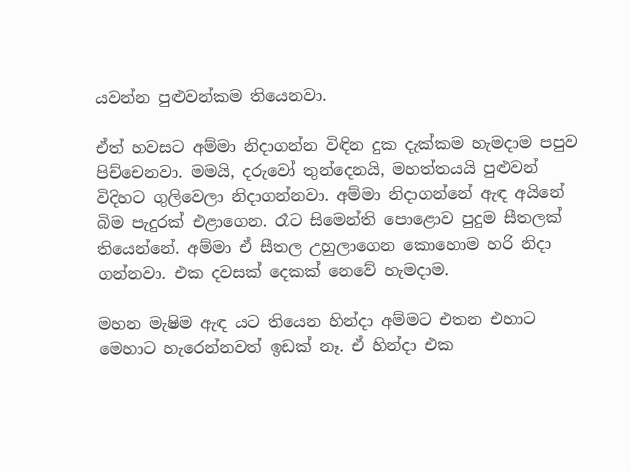යවන්න පුළුවන්කම තියෙනවා.

ඒත් හවසට අම්මා නිදාගන්න විඳින දුක දැක්කම හැමදාම පපුව පිච්චෙනවා. මමයි, දරුවෝ තුන්දෙනයි, මහත්තයයි පුළුවන් විදිහට ගුලිවෙලා නිදාගන්නවා. අම්මා නිදාගන්නේ ඇඳ අයිනේ බිම පැදුරක් එළාගෙන. රෑට සිමෙන්ති පොළොව පුදුම සීතලක් තියෙන්නේ. අම්මා ඒ සීතල උහුලාගෙන කොහොම හරි නිදා ගන්නවා. එක දවසක් දෙකක් නෙවේ හැමදාම.

මහන මැෂිම ඇඳ යට තියෙන හින්දා අම්මට එතන එහාට මෙහාට හැරෙන්නවත් ඉඩක් නෑ. ඒ හින්දා එක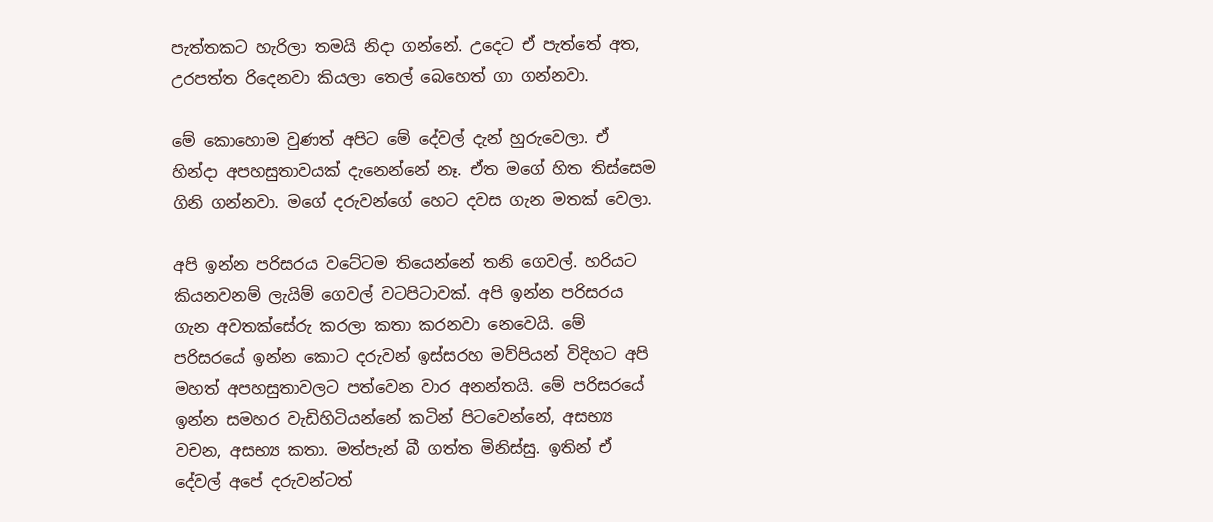පැත්තකට හැරිලා තමයි නිදා ගන්නේ. උදෙට ඒ පැත්තේ අත, උරපත්ත රිදෙනවා කියලා තෙල් බෙහෙත් ගා ගන්නවා.

මේ කොහොම වුණත් අපිට මේ දේවල් දැන් හුරුවෙලා. ඒ හින්දා අපහසුතාවයක් දැනෙන්නේ නෑ. ඒත මගේ හිත තිස්සෙම ගිනි ගන්නවා. මගේ දරුවන්ගේ හෙට දවස ගැන මතක් වෙලා.

අපි ඉන්න පරිසරය වටේටම තියෙන්නේ තනි ගෙවල්. හරියට කියනවනම් ලැයිම් ගෙවල් වටපිටාවක්. අපි ඉන්න පරිසරය ගැන අවතක්සේරු කරලා කතා කරනවා නෙවෙයි. මේ පරිසරයේ ඉන්න කොට දරුවන් ඉස්සරහ මව්පියන් විදිහට අපි මහත් අපහසුතාවලට පත්වෙන වාර අනන්තයි. මේ පරිසරයේ ඉන්න සමහර වැඩිහිටියන්නේ කටින් පිටවෙන්නේ, අසභ්‍ය වචන, අසභ්‍ය කතා. මත්පැන් බී ගත්ත මිනිස්සු. ඉතින් ඒ දේවල් අපේ දරුවන්ටත්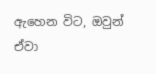ඇහෙන විට, ඔවුන් ඒවා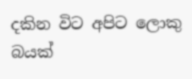දකින විට අපිට ලොකු බයක්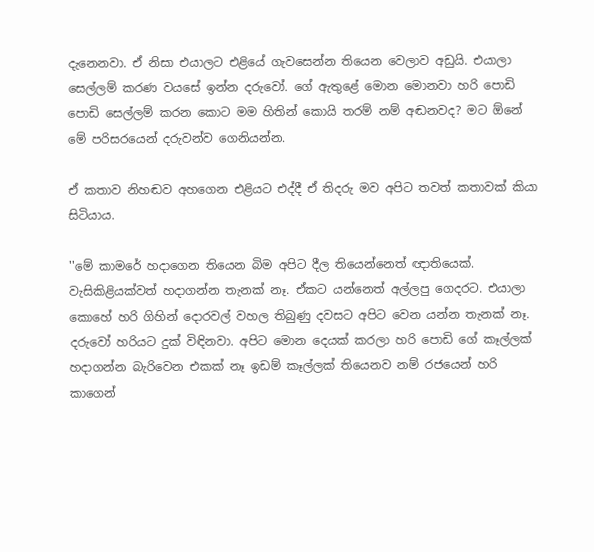දැනෙනවා. ඒ නිසා එයාලට එළියේ ගැවසෙන්න තියෙන වෙලාව අඩුයි. එයාලා සෙල්ලම් කරණ වයසේ ඉන්න දරුවෝ. ගේ ඇතුළේ මොන මොනවා හරි පොඩි පොඩි සෙල්ලම් කරන කොට මම හිතින් කොයි තරම් නම් අඬනවද? මට ඕනේ මේ පරිසරයෙන් දරුවන්ව ගෙනියන්න.

ඒ කතාව නිහඬව අහගෙන එළියට එද්දී ඒ තිදරු මව අපිට තවත් කතාවක් කියා සිටියාය.

''මේ කාමරේ හදාගෙන තියෙන බිම අපිට දීල තියෙන්නෙත් ඥාතියෙක්. වැසිකිළියක්වත් හදාගන්න තැනක් නෑ. ඒකට යන්නෙත් අල්ලපු ගෙදරට. එයාලා කොහේ හරි ගිහින් දොරවල් වහල තිබුණු දවසට අපිට වෙන යන්න තැනක් නෑ. දරුවෝ හරියට දුක් විඳිනවා. අපිට මොන දෙයක් කරලා හරි පොඩි ගේ කෑල්ලක් හදාගන්න බැරිවෙන එකක් නෑ ඉඩම් කෑල්ලක් තියෙනව නම් රජයෙන් හරි කාගෙන්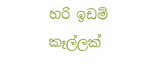හරි ඉඩම් කෑල්ලක්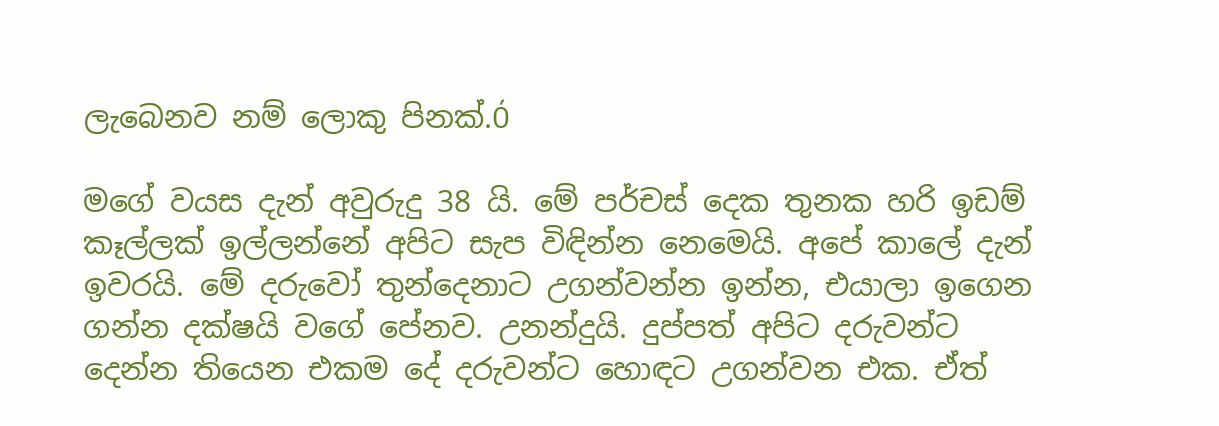ලැබෙනව නම් ලොකු පිනක්.Ó

මගේ වයස දැන් අවුරුදු 38 යි. මේ පර්චස් දෙක තුනක හරි ඉඩම් කෑල්ලක් ඉල්ලන්නේ අපිට සැප විඳින්න නෙමෙයි. අපේ කාලේ දැන් ඉවරයි. මේ දරුවෝ තුන්දෙනාට උගන්වන්න ඉන්න, එයාලා ඉගෙන ගන්න දක්ෂයි වගේ පේනව. උනන්දුයි. දුප්පත් අපිට දරුවන්ට දෙන්න තියෙන එකම දේ දරුවන්ට හොඳට උගන්වන එක. ඒත්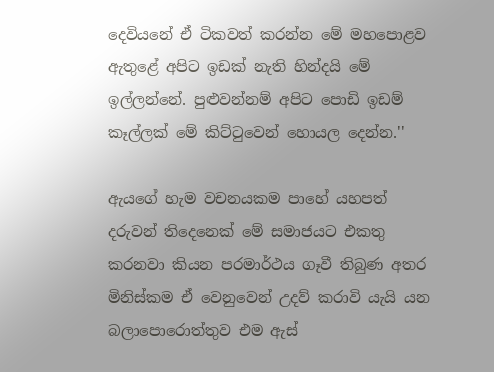දෙවියනේ ඒ ටිකවත් කරන්න මේ මහපොළව ඇතුළේ අපිට ඉඩක් නැති හින්දයි මේ ඉල්ලන්නේ. පුළුවන්නම් අපිට පොඩි ඉඩම් කෑල්ලක් මේ කිට්ටුවෙන් හොයල දෙන්න.''

ඇයගේ හැම වචනයකම පාහේ යහපත් දරුවන් තිදෙනෙක් මේ සමාජයට එකතු කරනවා කියන පරමාර්ථය ගෑවී තිබුණ අතර මිනිස්කම ඒ වෙනුවෙන් උදව් කරාවි යැයි යන බලාපොරොත්තුව එම ඇස්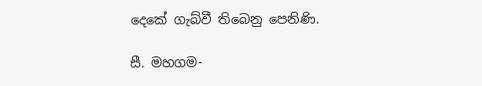දෙකේ ගැබ්වී තිබෙනු පෙනිණි.

සී. මහගම-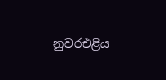නුවරඑළිය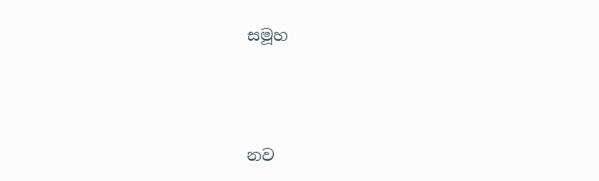සමූහ



නව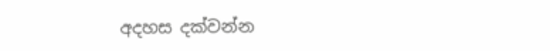අදහස දක්වන්න